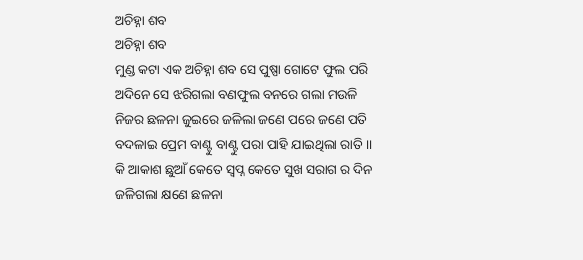ଅଚିହ୍ନା ଶବ
ଅଚିହ୍ନା ଶବ
ମୁଣ୍ଡ କଟା ଏକ ଅଚିହ୍ନା ଶବ ସେ ପୁଷ୍ପା ଗୋଟେ ଫୁଲ ପରି
ଅଦିନେ ସେ ଝରିଗଲା ବଣଫୁଲ ବନରେ ଗଲା ମଉଳି
ନିଜର ଛଳନା ଜୁଇରେ ଜଳିଲା ଜଣେ ପରେ ଜଣେ ପତି
ବଦଳାଇ ପ୍ରେମ ବାଣ୍ଟୁ ବାଣ୍ଟୁ ପରା ପାହି ଯାଇଥିଲା ରାତି ।।
କି ଆକାଶ ଛୁଆଁ କେତେ ସ୍ଵପ୍ନ କେତେ ସୁଖ ସରାଗ ର ଦିନ
ଜଳିଗଲା କ୍ଷଣେ ଛଳନା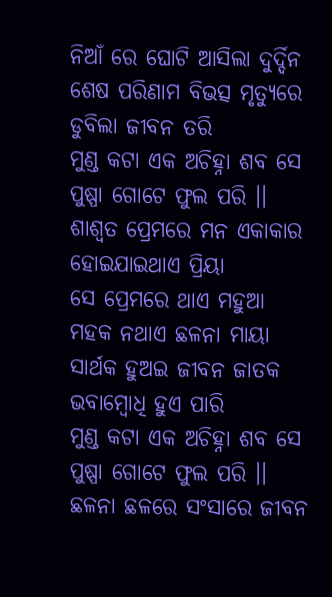ନିଆଁ ରେ ଘୋଟି ଆସିଲା ଦୁର୍ଦ୍ଦିନ
ଶେଷ ପରିଣାମ ବିଭତ୍ସ ମୃତ୍ୟୁରେ ଡୁବିଲା ଜୀବନ ତରି
ମୁଣ୍ଡ କଟା ଏକ ଅଚିହ୍ନା ଶବ ସେ ପୁଷ୍ପା ଗୋଟେ ଫୁଲ ପରି ।।
ଶାଶ୍ଵତ ପ୍ରେମରେ ମନ ଏକାକାର ହୋଇଯାଇଥାଏ ପ୍ରିୟା
ସେ ପ୍ରେମରେ ଥାଏ ମହୁଆ ମହକ ନଥାଏ ଛଳନା ମାୟା
ସାର୍ଥକ ହୁଅଇ ଜୀବନ ଜାତକ ଭବାମ୍ଵୋଧି ହୁଏ ପାରି
ମୁଣ୍ଡ କଟା ଏକ ଅଚିହ୍ନା ଶବ ସେ ପୁଷ୍ପା ଗୋଟେ ଫୁଲ ପରି ।।
ଛଳନା ଛଳରେ ସଂସାରେ ଜୀବନ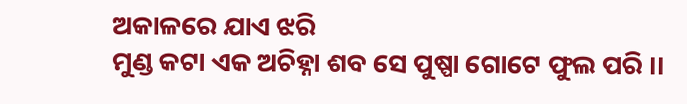ଅକାଳରେ ଯାଏ ଝରି
ମୁଣ୍ଡ କଟା ଏକ ଅଚିହ୍ନା ଶବ ସେ ପୁଷ୍ପା ଗୋଟେ ଫୁଲ ପରି ।।